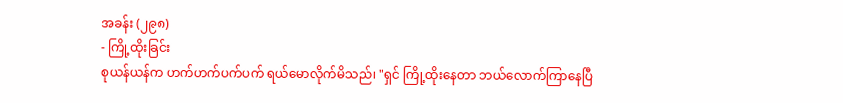အခန်း (၂၉၈)
- ကြို့ထိုးခြင်း
စုယန်ယန်က ဟက်ဟက်ပက်ပက် ရယ်မောလိုက်မိသည်၊ "ရှင် ကြို့ထိုးနေတာ ဘယ်လောက်ကြာနေပြီ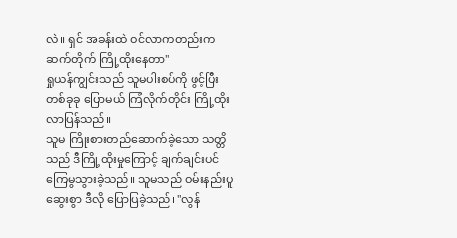လဲ။ ရှင် အခန်းထဲ ဝင်လာကတည်းက ဆက်တိုက် ကြို့ထိုးနေတာ"
ရှုယန်ကျွင်းသည် သူမပါးစပ်ကို ဖွင့်ပြီး တစ်ခုခု ပြောမယ် ကြံလိုက်တိုင်း ကြို့ထိုးလာပြန်သည်။
သူမ ကြိုးစားတည်ဆောက်ခဲ့သော သတ္တိသည် ဒီကြို့ထိုးမှုကြောင့် ချက်ချင်းပင် ကြေမွသွားခဲ့သည်။ သူမသည် ဝမ်းနည်းပူဆွေးစွာ ဒီလို ပြောပြခဲ့သည်၊ "လွန်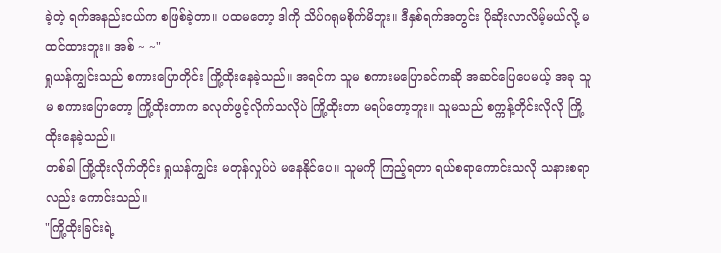ခဲ့တဲ့ ရက်အနည်းငယ်က စဖြစ်ခဲ့တာ။ ပထမတော့ ဒါကို သိပ်ဂရုမစိုက်မိဘူး။ ဒီနှစ်ရက်အတွင်း ပိုဆိုးလာလိမ့်မယ်လို့ မထင်ထားဘူး။ အစ် ~ ~"
ရှုယန်ကျွင်းသည် စကားပြောတိုင်း ကြို့ထိုးနေခဲ့သည်။ အရင်က သူမ စကားမပြောခင်ကဆို အဆင်ပြေပေမယ့် အခု သူမ စကားပြောတော့ ကြို့ထိုးတာက ခလုတ်ဖွင့်လိုက်သလိုပဲ ကြို့ထိုးတာ မရပ်တော့ဘူး။ သူမသည် စက္ကန့်တိုင်းလိုလို ကြို့ထိုးနေခဲ့သည်။
တစ်ခါ ကြို့ထိုးလိုက်တိုင်း ရှုယန်ကျွင်း မတုန်လှုပ်ပဲ မနေနိုင်ပေ။ သူမကို ကြည့်ရတာ ရယ်စရာကောင်းသလို သနားစရာလည်း ကောင်းသည်။
"ကြို့ထိုးခြင်းရဲ့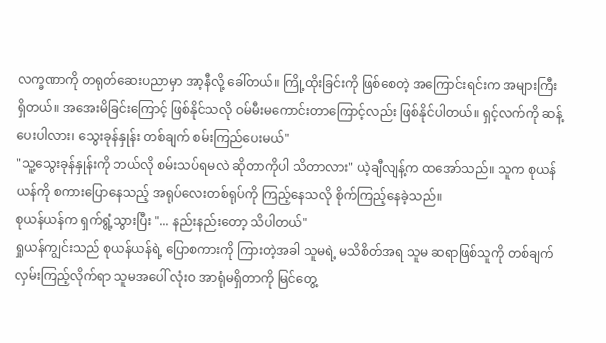လက္ခဏာကို တရုတ်ဆေးပညာမှာ အာ့နီလို့ ခေါ်တယ်။ ကြို့ထိုးခြင်းကို ဖြစ်စေတဲ့ အကြောင်းရင်းက အများကြီး ရှိတယ်။ အအေးမိခြင်းကြောင့် ဖြစ်နိုင်သလို ဝမ်မီးမကောင်းတာကြောင့်လည်း ဖြစ်နိုင်ပါတယ်။ ရှင့်လက်ကို ဆန့်ပေးပါလား၊ သွေးခုန်နှုန်း တစ်ချက် စမ်းကြည်ပေးမယ်"
"သူ့သွေးခုန်နှုန်းကို ဘယ်လို စမ်းသပ်ရမလဲ ဆိုတာကိုပါ သိတာလား" ယဲ့ချီလျန့်က ထအော်သည်။ သူက စုယန်ယန်ကို စကားပြောနေသည့် အရုပ်လေးတစ်ရုပ်ကို ကြည့်နေသလို စိုက်ကြည့်နေခဲ့သည်။
စုယန်ယန်က ရှက်ရွံ့သွားပြီး "... နည်းနည်းတော့ သိပါတယ်"
ရှုယန်ကျွင်းသည် စုယန်ယန်ရဲ့ ပြောစကားကို ကြားတဲ့အခါ သူမရဲ့ မသိစိတ်အရ သူမ ဆရာဖြစ်သူကို တစ်ချက်လှမ်းကြည့်လိုက်ရာ သူမအပေါ် လုံးဝ အာရုံမရှိတာကို မြင်တွေ့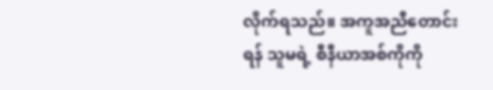လိုက်ရသည်။ အကူအညီတောင်းရန် သူမရဲ့ စီနီယာအစ်ကိုကို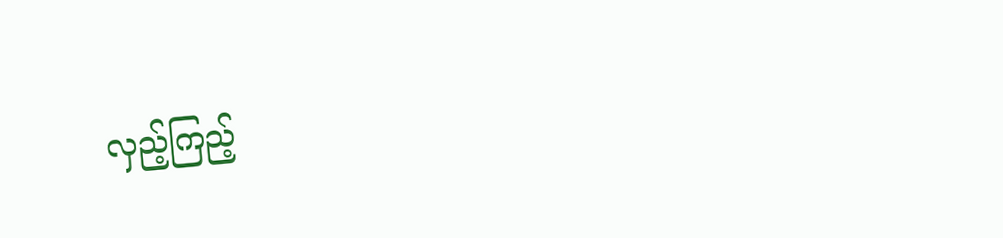လှည့်ကြည့်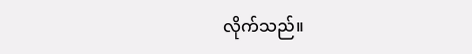လိုက်သည်။